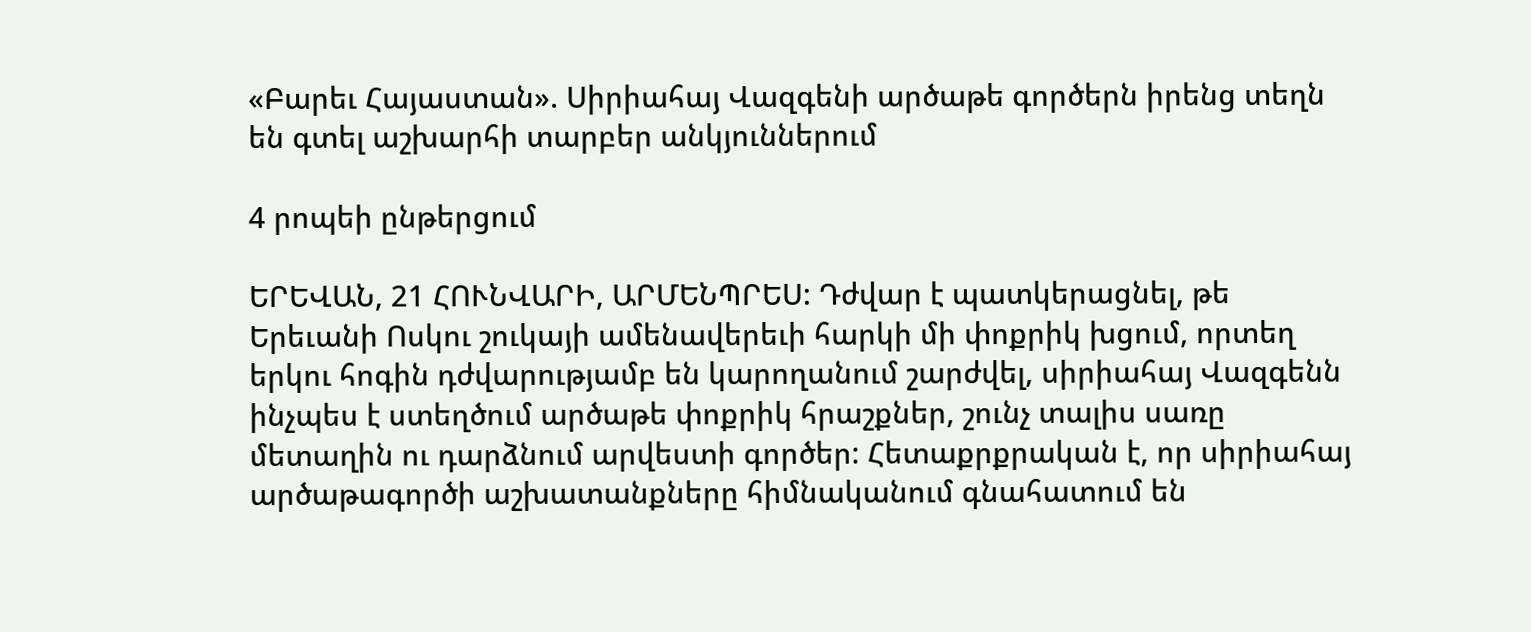«Բարեւ Հայաստան». Սիրիահայ Վազգենի արծաթե գործերն իրենց տեղն են գտել աշխարհի տարբեր անկյուններում

4 րոպեի ընթերցում

ԵՐԵՎԱՆ, 21 ՀՈՒՆՎԱՐԻ, ԱՐՄԵՆՊՐԵՍ: Դժվար է պատկերացնել, թե Երեւանի Ոսկու շուկայի ամենավերեւի հարկի մի փոքրիկ խցում, որտեղ երկու հոգին դժվարությամբ են կարողանում շարժվել, սիրիահայ Վազգենն ինչպես է ստեղծում արծաթե փոքրիկ հրաշքներ, շունչ տալիս սառը մետաղին ու դարձնում արվեստի գործեր: Հետաքրքրական է, որ սիրիահայ արծաթագործի աշխատանքները հիմնականում գնահատում են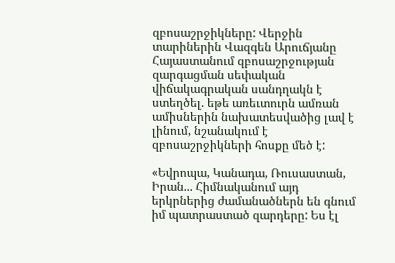զբոսաշրջիկները: Վերջին տարիներին Վազգեն Արուճյանը Հայաստանում զբոսաշրջության զարգացման սեփական վիճակագրական սանդղակն է ստեղծել. եթե առեւտուրն ամռան ամիսներին նախատեսվածից լավ է լինում, նշանակում է զբոսաշրջիկների հոսքը մեծ է:

«Եվրոպա, Կանադա, Ռուսաստան, Իրան... Հիմնականում այդ երկրներից ժամանածներն են գնում իմ պատրաստած զարդերը: Ես էլ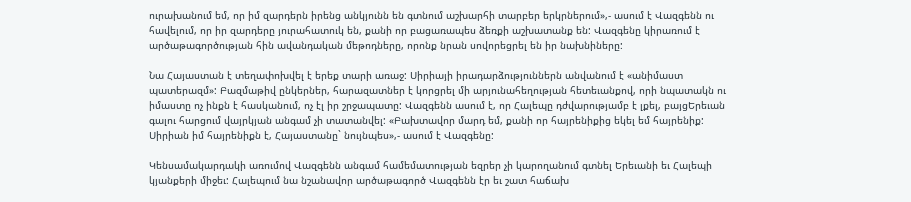ուրախանում եմ, որ իմ զարդերն իրենց անկյունն են գտնում աշխարհի տարբեր երկրներում»,- ասում է Վազգենն ու հավելում, որ իր զարդերը յուրահատուկ են, քանի որ բացառապես ձեռքի աշխատանք են: Վազգենը կիրառում է արծաթագործության հին ավանդական մեթոդները, որոնք նրան սովորեցրել են իր նախնիները:

Նա Հայաստան է տեղափոխվել է երեք տարի առաջ: Սիրիայի իրադարձություններն անվանում է «անիմաստ պատերազմ»: Բազմաթիվ ընկերներ, հարազատներ է կորցրել մի արյունահեղության հետեւանքով, որի նպատակն ու իմաստը ոչ ինքն է հասկանում, ոչ էլ իր շրջապատը: Վազգենն ասում է, որ Հալեպը դժվարությամբ է լքել, բայցԵրեւան գալու հարցում վայրկյան անգամ չի տատանվել: «Բախտավոր մարդ եմ, քանի որ հայրենիքից եկել եմ հայրենիք: Սիրիան իմ հայրենիքն է, Հայաստանը` նույնպես»,- ասում է Վազգենը:

Կենսամակարդակի առումով Վազգենն անգամ համեմատության եզրեր չի կարողանում գտնել Երեւանի եւ Հալեպի կյանքերի միջեւ: Հալեպում նա նշանավոր արծաթագործ Վազգենն էր եւ շատ հաճախ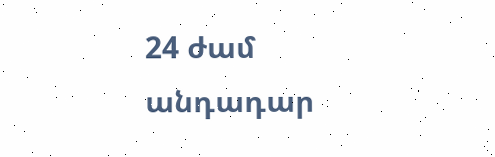24 ժամ անդադար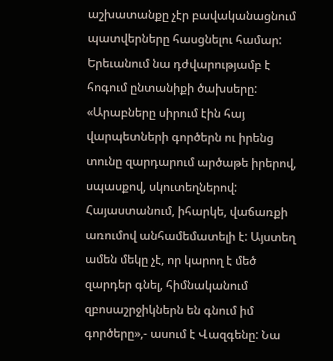աշխատանքը չէր բավականացնում պատվերները հասցնելու համար: Երեւանում նա դժվարությամբ է հոգում ընտանիքի ծախսերը: «Արաբները սիրում էին հայ վարպետների գործերն ու իրենց տունը զարդարում արծաթե իրերով, սպասքով, սկուտեղներով: Հայաստանում, իհարկե, վաճառքի առումով անհամեմատելի է: Այստեղ ամեն մեկը չէ, որ կարող է մեծ զարդեր գնել, հիմնականում զբոսաշրջիկներն են գնում իմ գործերը»,- ասում է Վազգենը: Նա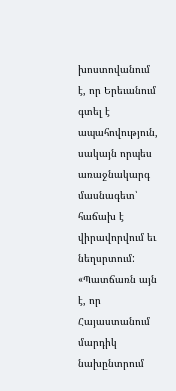խոստովանում է, որ Երեւանում գտել է ապահովություն, սակայն որպես առաջնակարգ մասնագետ՝ հաճախ է վիրավորվում եւ նեղսրտում: «Պատճառն այն է, որ Հայաստանում մարդիկ նախընտրում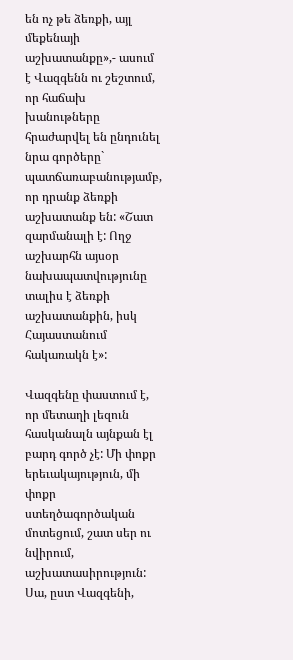են ոչ թե ձեռքի, այլ մեքենայի աշխատանքը»,- ասում է Վազգենն ու շեշտում, որ հաճախ խանութները հրաժարվել են ընդունել նրա գործերը` պատճառաբանությամբ, որ դրանք ձեռքի աշխատանք են: «Շատ զարմանալի է: Ողջ աշխարհն այսօր նախապատվությունը տալիս է ձեռքի աշխատանքին, իսկ Հայաստանում հակառակն է»:

Վազգենը փաստում է, որ մետաղի լեզուն հասկանալն այնքան էլ բարդ գործ չէ: Մի փոքր երեւակայություն, մի փոքր ստեղծագործական մոտեցում, շատ սեր ու նվիրում, աշխատասիրություն: Սա, ըստ Վազգենի,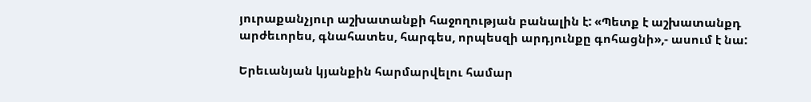յուրաքանչյուր աշխատանքի հաջողության բանալին է: «Պետք է աշխատանքդ արժեւորես, գնահատես, հարգես, որպեսզի արդյունքը գոհացնի»,- ասում է նա:

Երեւանյան կյանքին հարմարվելու համար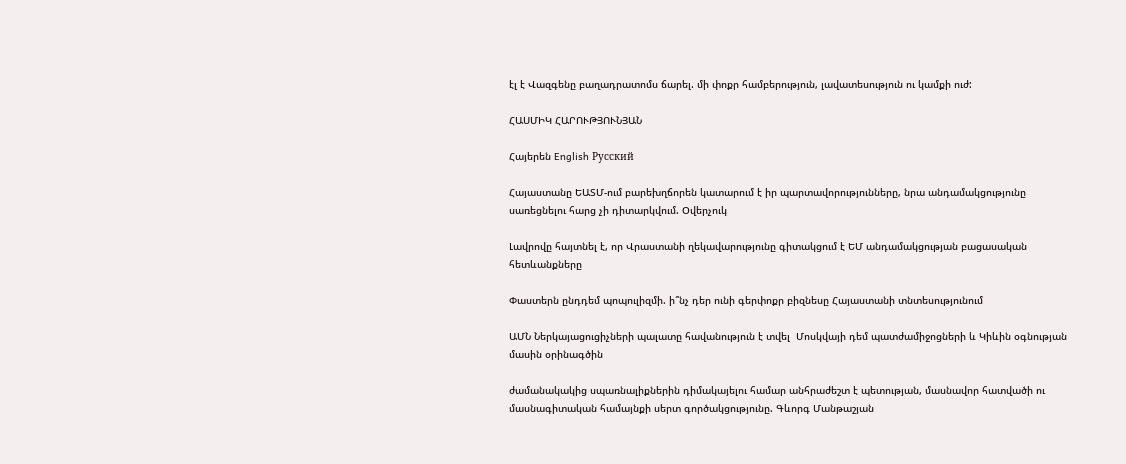էլ է Վազգենը բաղադրատոմս ճարել. մի փոքր համբերություն, լավատեսություն ու կամքի ուժ:

ՀԱՍՄԻԿ ՀԱՐՈՒԹՅՈՒՆՅԱՆ

Հայերեն English Русский

Հայաստանը ԵԱՏՄ-ում բարեխղճորեն կատարում է իր պարտավորությունները, նրա անդամակցությունը սառեցնելու հարց չի դիտարկվում. Օվերչուկ

Լավրովը հայտնել է, որ Վրաստանի ղեկավարությունը գիտակցում է ԵՄ անդամակցության բացասական հետևանքները

Փաստերն ընդդեմ պոպուլիզմի. ի՞նչ դեր ունի գերփոքր բիզնեսը Հայաստանի տնտեսությունում

ԱՄՆ Ներկայացուցիչների պալատը հավանություն է տվել  Մոսկվայի դեմ պատժամիջոցների և Կիևին օգնության մասին օրինագծին

ժամանակակից սպառնալիքներին դիմակայելու համար անհրաժեշտ է պետության, մասնավոր հատվածի ու մասնագիտական համայնքի սերտ գործակցությունը. Գևորգ Մանթաշյան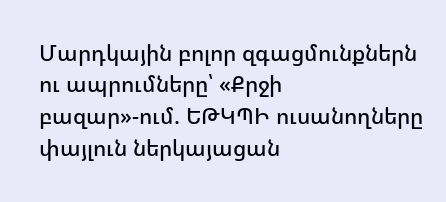Մարդկային բոլոր զգացմունքներն ու ապրումները՝ «Քրջի բազար»-ում. ԵԹԿՊԻ ուսանողները փայլուն ներկայացան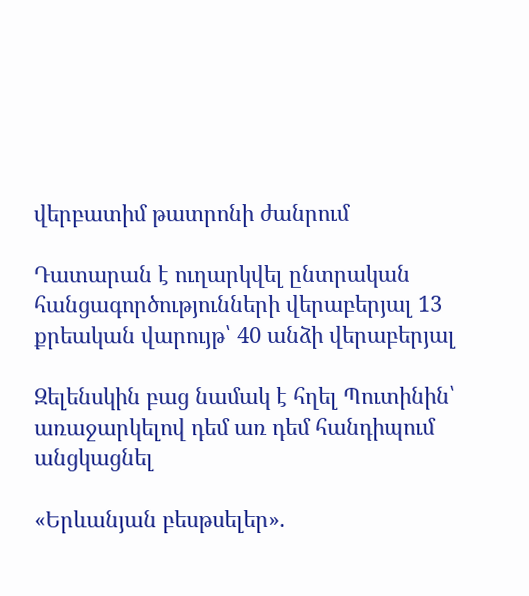վերբատիմ թատրոնի ժանրում

Դատարան է ուղարկվել ընտրական հանցագործությունների վերաբերյալ 13 քրեական վարույթ՝ 40 անձի վերաբերյալ

Զելենսկին բաց նամակ է հղել Պուտինին՝ առաջարկելով դեմ առ դեմ հանդիպում անցկացնել

«Երևանյան բեսթսելեր».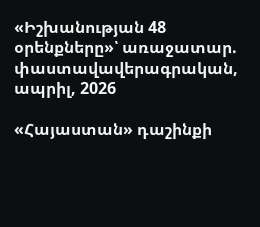«Իշխանության 48 օրենքները»՝ առաջատար. փաստավավերագրական, ապրիլ, 2026

«Հայաստան» դաշինքի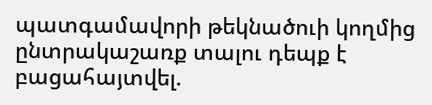պատգամավորի թեկնածուի կողմից ընտրակաշառք տալու դեպք է բացահայտվել.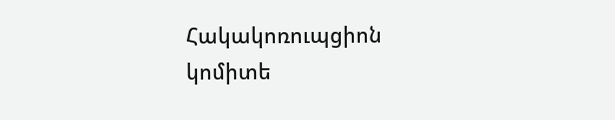Հակակոռուպցիոն կոմիտե